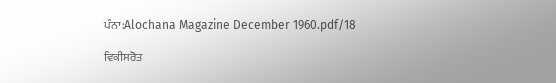ਪੰਨਾ:Alochana Magazine December 1960.pdf/18

ਵਿਕੀਸਰੋਤ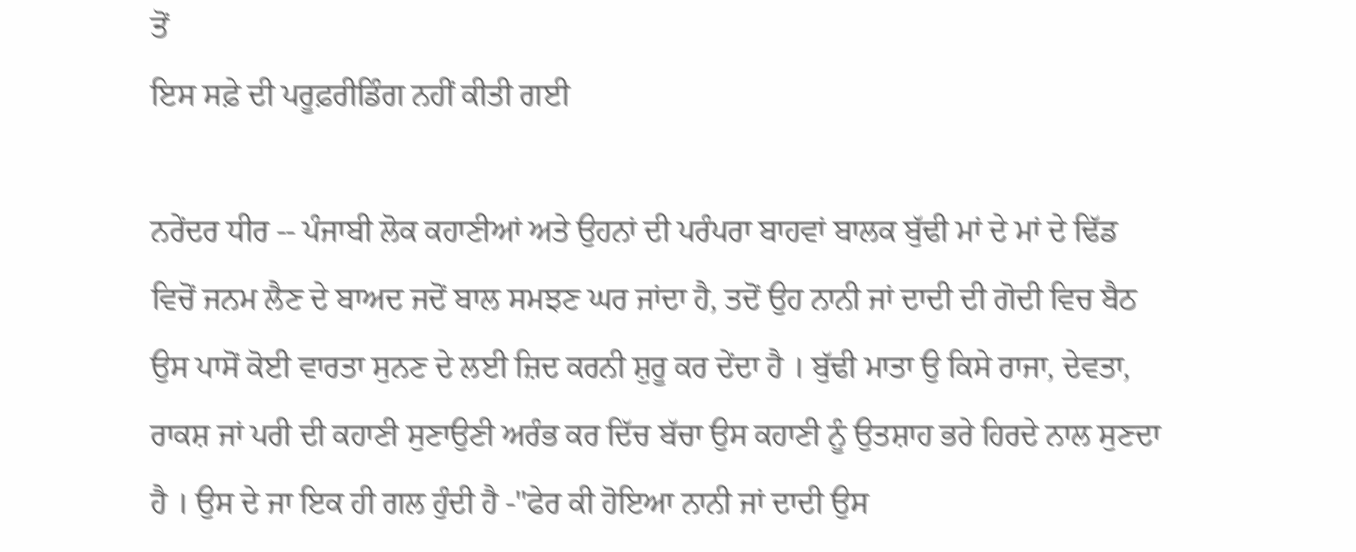ਤੋਂ
ਇਸ ਸਫ਼ੇ ਦੀ ਪਰੂਫ਼ਰੀਡਿੰਗ ਨਹੀਂ ਕੀਤੀ ਗਈ

ਨਰੇਂਦਰ ਧੀਰ -- ਪੰਜਾਬੀ ਲੋਕ ਕਹਾਣੀਆਂ ਅਤੇ ਉਹਨਾਂ ਦੀ ਪਰੰਪਰਾ ਬਾਹਵਾਂ ਬਾਲਕ ਬੁੱਢੀ ਮਾਂ ਦੇ ਮਾਂ ਦੇ ਢਿੱਡ ਵਿਚੋਂ ਜਨਮ ਲੈਣ ਦੇ ਬਾਅਦ ਜਦੋਂ ਬਾਲ ਸਮਝਣ ਘਰ ਜਾਂਦਾ ਹੈ, ਤਦੋਂ ਉਹ ਨਾਨੀ ਜਾਂ ਦਾਦੀ ਦੀ ਗੋਦੀ ਵਿਚ ਬੈਠ ਉਸ ਪਾਸੋਂ ਕੋਈ ਵਾਰਤਾ ਸੁਨਣ ਦੇ ਲਈ ਜ਼ਿਦ ਕਰਨੀ ਸ਼ੁਰੂ ਕਰ ਦੇਂਦਾ ਹੈ । ਬੁੱਢੀ ਮਾਤਾ ਉ ਕਿਸੇ ਰਾਜਾ, ਦੇਵਤਾ, ਰਾਕਸ਼ ਜਾਂ ਪਰੀ ਦੀ ਕਹਾਣੀ ਸੁਣਾਉਣੀ ਅਰੰਭ ਕਰ ਦਿੱਚ ਬੱਚਾ ਉਸ ਕਹਾਣੀ ਨੂੰ ਉਤਸ਼ਾਹ ਭਰੇ ਹਿਰਦੇ ਨਾਲ ਸੁਣਦਾ ਹੈ । ਉਸ ਦੇ ਜਾ ਇਕ ਹੀ ਗਲ ਹੁੰਦੀ ਹੈ -"ਫੇਰ ਕੀ ਹੋਇਆ ਨਾਨੀ ਜਾਂ ਦਾਦੀ ਉਸ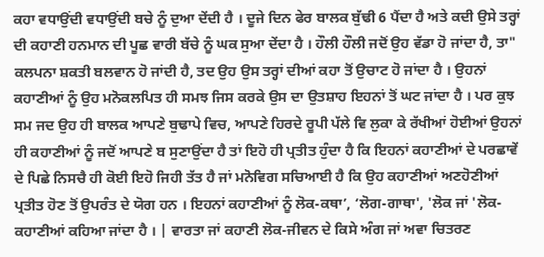ਕਹਾ ਵਧਾਉਂਦੀ ਵਧਾਉਂਦੀ ਬਚੇ ਨੂੰ ਦੁਆ ਦੇਂਦੀ ਹੈ । ਦੂਜੇ ਦਿਨ ਫੇਰ ਬਾਲਕ ਬੁੱਢੀ 6 ਪੈਂਦਾ ਹੈ ਅਤੇ ਕਦੀ ਉਸੇ ਤਰ੍ਹਾਂ ਦੀ ਕਹਾਣੀ ਹਨਮਾਨ ਦੀ ਪੂਛ ਵਾਰੀ ਬੱਚੇ ਨੂੰ ਘਕ ਸੁਆ ਦੇਂਦਾ ਹੈ । ਹੌਲੀ ਹੌਲੀ ਜਦੋਂ ਉਹ ਵੱਡਾ ਹੋ ਜਾਂਦਾ ਹੈ, ਤਾ" ਕਲਪਨਾ ਸ਼ਕਤੀ ਬਲਵਾਨ ਹੋ ਜਾਂਦੀ ਹੈ, ਤਦ ਉਹ ਉਸ ਤਰ੍ਹਾਂ ਦੀਆਂ ਕਹਾ ਤੋਂ ਉਚਾਟ ਹੋ ਜਾਂਦਾ ਹੈ । ਉਹਨਾਂ ਕਹਾਣੀਆਂ ਨੂੰ ਉਹ ਮਨੋਕਲਪਿਤ ਹੀ ਸਮਝ ਜਿਸ ਕਰਕੇ ਉਸ ਦਾ ਉਤਸ਼ਾਹ ਇਹਨਾਂ ਤੋਂ ਘਟ ਜਾਂਦਾ ਹੈ । ਪਰ ਕੁਝ ਸਮ ਜਦ ਉਹ ਹੀ ਬਾਲਕ ਆਪਣੇ ਬੁਢਾਪੇ ਵਿਚ, ਆਪਣੇ ਹਿਰਦੇ ਰੂਪੀ ਪੱਲੇ ਵਿ ਲੁਕਾ ਕੇ ਰੱਖੀਆਂ ਹੋਈਆਂ ਉਹਨਾਂ ਹੀ ਕਹਾਣੀਆਂ ਨੂੰ ਜਦੋਂ ਆਪਣੇ ਬ ਸੁਣਾਉਂਦਾ ਹੈ ਤਾਂ ਇਹੋ ਹੀ ਪ੍ਰਤੀਤ ਹੁੰਦਾ ਹੈ ਕਿ ਇਹਨਾਂ ਕਹਾਣੀਆਂ ਦੇ ਪਰਛਾਵੇਂ ਦੇ ਪਿਛੇ ਨਿਸਚੈ ਹੀ ਕੋਈ ਇਹੋ ਜਿਹੀ ਤੱਤ ਹੈ ਜਾਂ ਮਨੋਵਿਗ ਸਚਿਆਈ ਹੈ ਕਿ ਉਹ ਕਹਾਣੀਆਂ ਅਣਹੋਣੀਆਂ ਪ੍ਰਤੀਤ ਹੋਣ ਤੋਂ ਉਪਰੰਤ ਦੇ ਯੋਗ ਹਨ । ਇਹਨਾਂ ਕਹਾਣੀਆਂ ਨੂੰ ਲੋਕ-ਕਥਾ’, ‘ਲੋਗ-ਗਾਥਾ', 'ਲੋਕ ਜਾਂ 'ਲੋਕ-ਕਹਾਣੀਆਂ ਕਹਿਆ ਜਾਂਦਾ ਹੈ । | ਵਾਰਤਾ ਜਾਂ ਕਹਾਣੀ ਲੋਕ-ਜੀਵਨ ਦੇ ਕਿਸੇ ਅੰਗ ਜਾਂ ਅਵਾ ਚਿਤਰਣ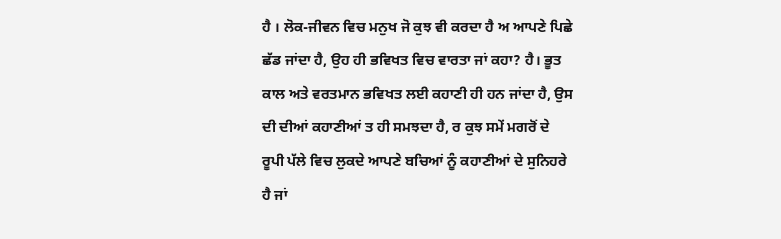ਹੈ । ਲੋਕ-ਜੀਵਨ ਵਿਚ ਮਨੁਖ ਜੋ ਕੁਝ ਵੀ ਕਰਦਾ ਹੈ ਅ ਆਪਣੇ ਪਿਛੇ ਛੱਡ ਜਾਂਦਾ ਹੈ, ਉਹ ਹੀ ਭਵਿਖਤ ਵਿਚ ਵਾਰਤਾ ਜਾਂ ਕਹਾ? ਹੈ। ਭੂਤ ਕਾਲ ਅਤੇ ਵਰਤਮਾਨ ਭਵਿਖਤ ਲਈ ਕਹਾਣੀ ਹੀ ਹਨ ਜਾਂਦਾ ਹੈ, ਉਸ ਦੀ ਦੀਆਂ ਕਹਾਣੀਆਂ ਤ ਹੀ ਸਮਝਦਾ ਹੈ, ਰ ਕੁਝ ਸਮੇਂ ਮਗਰੋਂ ਦੇ ਰੂਪੀ ਪੱਲੇ ਵਿਚ ਲੁਕਦੇ ਆਪਣੇ ਬਚਿਆਂ ਨੂੰ ਕਹਾਣੀਆਂ ਦੇ ਸੁਨਿਹਰੇ ਹੈ ਜਾਂ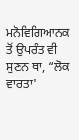ਮਨੋਵਿਗਿਆਨਕ ਤੋਂ ਉਪਰੰਤ ਵੀ ਸੁਣਨ ਥਾ, “ਲੋਕ ਵਾਰਤਾ'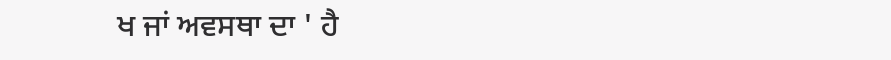ਖ ਜਾਂ ਅਵਸਥਾ ਦਾ ' ਹੈ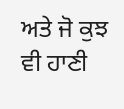ਅਤੇ ਜੋ ਕੁਝ ਵੀ ਹਾਣੀ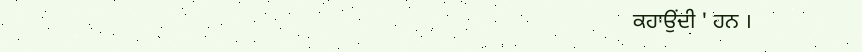ਕਹਾਉਂਦੀ ' ਹਨ ।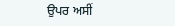ਉਪਰ ਅਸੀਂ